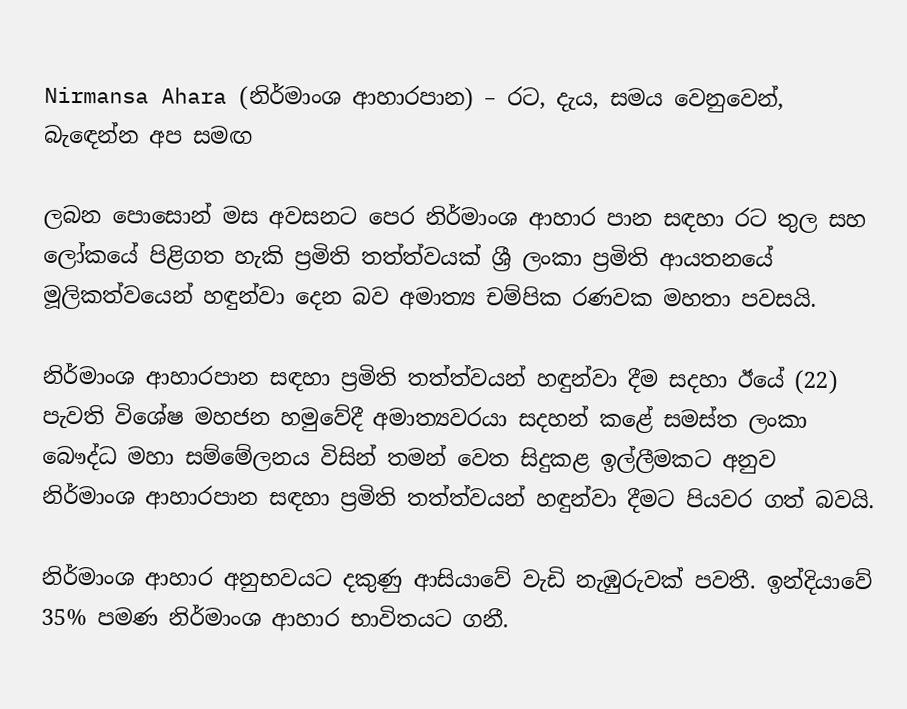Nirmansa Ahara (නිර්මාංශ ආහාරපාන) – රට, දැය, සමය වෙනුවෙන්, බැඳෙන්න අප සමඟ

ලබන පොසොන් මස අවසනට පෙර නිර්මාංශ ආහාර පාන සඳහා රට තුල සහ ලෝකයේ පිළිගත හැකි ප්‍රමිති තත්ත්වයක් ශ්‍රී ලංකා ප්‍රමිති ආයතනයේ මූලිකත්වයෙන් හඳුන්වා දෙන බව අමාත්‍ය චම්පික රණවක මහතා පවසයි.

නිර්මාංශ ආහාරපාන සඳහා ප්‍රමිති තත්ත්වයන් හඳුන්වා දීම සදහා ඊයේ (22) පැවති විශේෂ මහජන හමුවේදී අමාත්‍යවරයා සදහන් කළේ සමස්ත ලංකා බෞද්ධ මහා සම්මේලනය විසින් තමන් වෙත සිදුකළ ඉල්ලීමකට අනුව නිර්මාංශ ආහාරපාන සඳහා ප්‍රමිති තත්ත්වයන් හඳුන්වා දීමට පියවර ගත් බවයි.

නිර්මාංශ ආහාර අනුභවයට දකුණු ආසියාවේ වැඩි නැඹුරුවක් පවතී. ඉන්දියාවේ 35% පමණ නිර්මාංශ ආහාර භාවිතයට ගනී.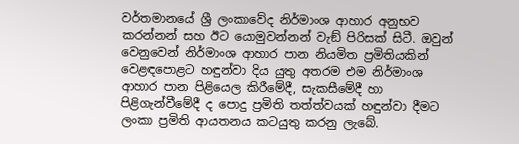වර්තමානයේ ශ්‍රී ලංකාවේද නිර්මාංශ ආහාර අනුභව කරන්නන් සහ ඊට යොමුවන්නන් වැඞ් පිරිසක් සිටී. ඔවුන් වෙනුවෙන් නිර්මාංශ ආහාර පාන නියමිත ප්‍රමිතියකින් වෙළඳපොළට හඳුන්වා දිය යුතු අතරම එම නිර්මාංශ ආහාර පාන පිළියෙල කිරීමේදී, සැකසීමේදී හා පිළිගැන්වීමේදී ද පොදු ප්‍රමිති තත්ත්වයක් හඳුන්වා දීමට ලංකා ප්‍රමිති ආයතනය කටයුතු කරනු ලැබේ.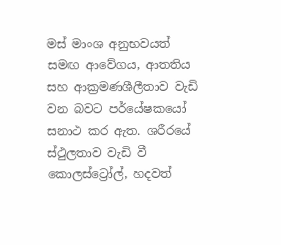මස් මාංශ අනුභවයත් සමඟ ආවේගය, ආතතිය සහ ආක්‍රමණශීලීතාව වැඩි වන බවට පර්යේෂකයෝ සනාථ කර ඇත. ශරීරයේ ස්ථුලතාව වැඩි වී කොලස්ට්‍රෝල්, හදවත්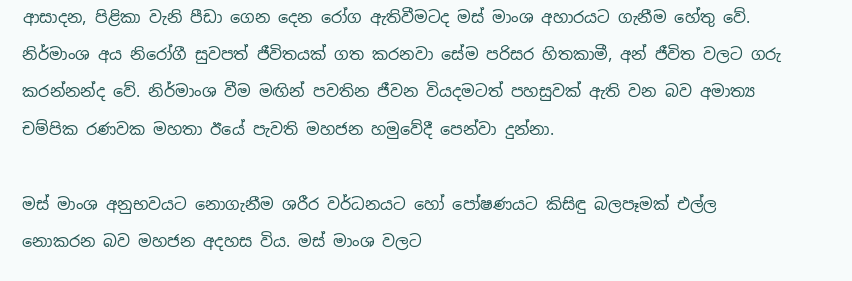ආසාදන, පිළිකා වැනි පීඩා ගෙන දෙන රෝග ඇතිවීමටද මස් මාංශ අහාරයට ගැනීම හේතු වේ. නිර්මාංශ අය නිරෝගී සුවපත් ජීවිතයක් ගත කරනවා සේම පරිසර හිතකාමී, අන් ජීවිත වලට ගරු කරන්නන්ද වේ. නිර්මාංශ වීම මඟින් පවතින ජීවන වියදමටත් පහසුවක් ඇති වන බව අමාත්‍ය චම්පික රණවක මහතා ඊයේ පැවති මහජන හමුවේදී පෙන්වා දුන්නා.

මස් මාංශ අනුභවයට නොගැනීම ශරීර වර්ධනයට හෝ පෝෂණයට කිසිඳු බලපෑමක් එල්ල නොකරන බව මහජන අදහස විය. මස් මාංශ වලට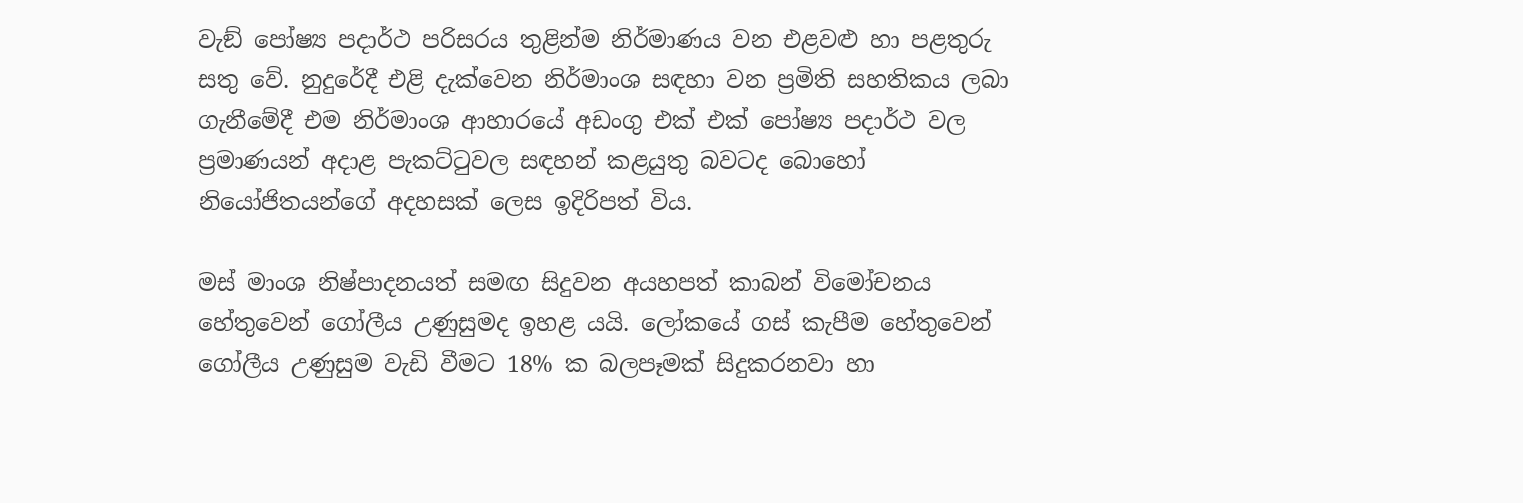වැඞ් පෝෂ්‍ය පදාර්ථ පරිසරය තුළින්ම නිර්මාණය වන එළවළු හා පළතුරු සතු වේ. නුදුරේදී එළි දැක්වෙන නිර්මාංශ සඳහා වන ප්‍රමිති සහතිකය ලබා ගැනීමේදී එම නිර්මාංශ ආහාරයේ අඩංගු එක් එක් පෝෂ්‍ය පදාර්ථ වල ප්‍රමාණයන් අදාළ පැකට්ටුවල සඳහන් කළයුතු බවටද බොහෝ නියෝජිතයන්ගේ අදහසක් ලෙස ඉදිරිපත් විය.

මස් මාංශ නිෂ්පාදනයත් සමඟ සිදුවන අයහපත් කාබන් විමෝචනය හේතුවෙන් ගෝලීය උණුසුමද ඉහළ යයි. ලෝකයේ ගස් කැපීම හේතුවෙන් ගෝලීය උණුසුම වැඩි වීමට 18% ක බලපෑමක් සිදුකරනවා හා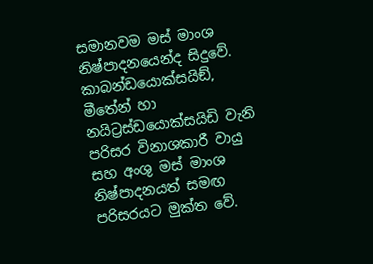සමානවම මස් මාංශ නිෂ්පාදනයෙන්ද සිදුවේ. කාබන්ඩයොක්සයිඞ්, මීතේන් හා නයිට්‍රස්ඩයොක්සයිඩි වැනි පරිසර විනාශකාරී වායු සහ අංශු මස් මාංශ නිෂ්පාදනයත් සමඟ පරිසරයට මුක්ත වේ.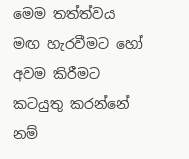මෙම තත්ත්වය මඟ හැරවීමට හෝ අවම කිරීමට කටයුතු කරන්නේ නම්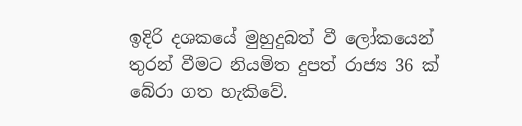ඉදිරි දශකයේ මුහුදුබත් වී ලෝකයෙන් තුරන් වීමට නියමිත දුපත් රාජ්‍ය 36 ක් බේරා ගත හැකිවේ.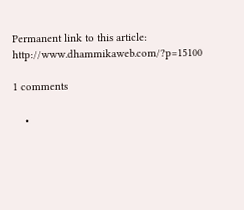Permanent link to this article: http://www.dhammikaweb.com/?p=15100

1 comments

    •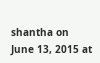shantha on June 13, 2015 at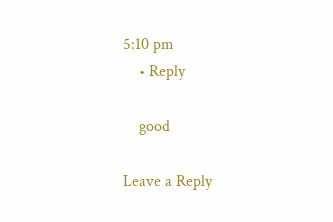5:10 pm
    • Reply

    good

Leave a Reply